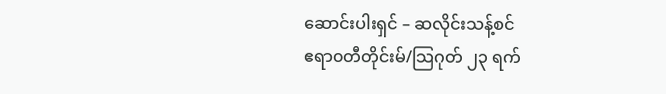ဆောင်းပါးရှင် – ဆလိုင်းသန့်စင်
ဧရာ၀တီတိုင်းမ်/သြဂုတ် ၂၃ ရက်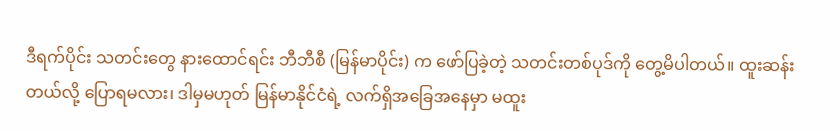ဒီရက်ပိုင်း သတင်းတွေ နားထောင်ရင်း ဘီဘီစီ (မြန်မာပိုင်း) က ဖော်ပြခဲ့တဲ့ သတင်းတစ်ပုဒ်ကို တွေ့မိပါတယ်။ ထူးဆန်းတယ်လို့ ပြောရမလား၊ ဒါမှမဟုတ် မြန်မာနိုင်ငံရဲ့ လက်ရှိအခြေအနေမှာ မထူး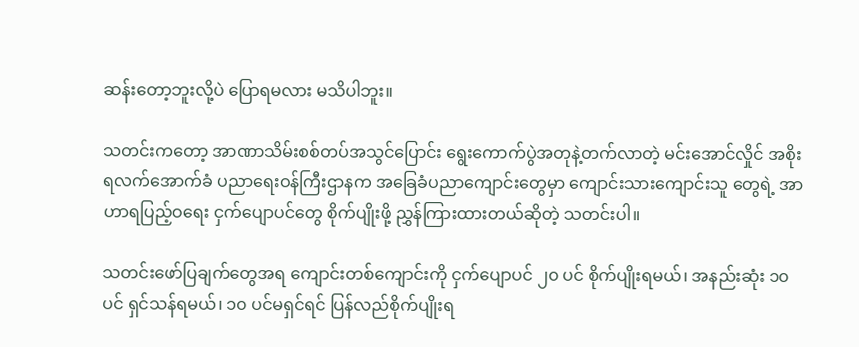ဆန်းတော့ဘူးလို့ပဲ ပြောရမလား မသိပါဘူး။

သတင်းကတော့ အာဏာသိမ်းစစ်တပ်အသွင်ပြောင်း ရွေးကောက်ပွဲအတုနဲ့တက်လာတဲ့ မင်းအောင်လှိုင် အစိုးရလက်အောက်ခံ ပညာရေးဝန်ကြီးဌာနက အခြေခံပညာကျောင်းတွေမှာ ကျောင်းသားကျောင်းသူ တွေရဲ့ အာဟာရပြည့်ဝရေး ငှက်ပျောပင်တွေ စိုက်ပျိုးဖို့ ညွှန်ကြားထားတယ်ဆိုတဲ့ သတင်းပါ။

သတင်းဖော်ပြချက်တွေအရ ကျောင်းတစ်ကျောင်းကို ငှက်ပျောပင် ၂၀ ပင် စိုက်ပျိုးရမယ်၊ အနည်းဆုံး ၁၀ ပင် ရှင်သန်ရမယ်၊ ၁၀ ပင်မရှင်ရင် ပြန်လည်စိုက်ပျိုးရ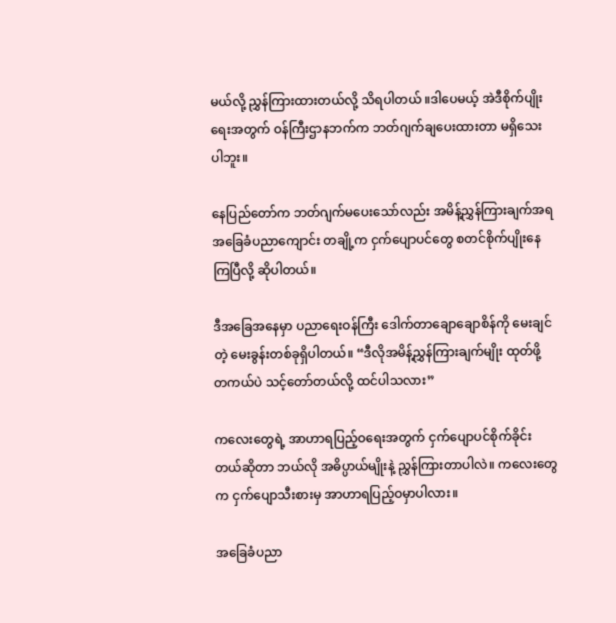မယ်လို့ ညွှန်ကြားထားတယ်လို့ သိရပါတယ် ။ဒါပေမယ့် အဲဒီစိုက်ပျိုးရေးအတွက် ဝန်ကြီးဌာနဘက်က ဘတ်ဂျက်ချပေးထားတာ မရှိသေးပါဘူး။

နေပြည်တော်က ဘတ်ဂျက်မပေးသော်လည်း အမိန့်ညွှန်ကြားချက်အရ အခြေခံပညာကျောင်း တချို့က ငှက်ပျောပင်တွေ စတင်စိုက်ပျိုးနေကြပြီလို့ ဆိုပါတယ်။

ဒီအခြေအနေမှာ ပညာရေးဝန်ကြီး ဒေါက်တာချောချောစိန်ကို မေးချင်တဲ့ မေးခွန်းတစ်ခုရှိပါတယ်။ “ဒီလိုအမိန့်ညွှန်ကြားချက်မျိုး ထုတ်ဖို့ တကယ်ပဲ သင့်တော်တယ်လို့ ထင်ပါသလား”

ကလေးတွေရဲ့ အာဟာရပြည့်ဝရေးအတွက် ငှက်ပျောပင်စိုက်ခိုင်းတယ်ဆိုတာ ဘယ်လို အဓိပ္ပာယ်မျိုးနဲ့ ညွှန်ကြားတာပါလဲ။ ကလေးတွေက ငှက်ပျောသီးစားမှ အာဟာရပြည့်ဝမှာပါလား။

အခြေခံပညာ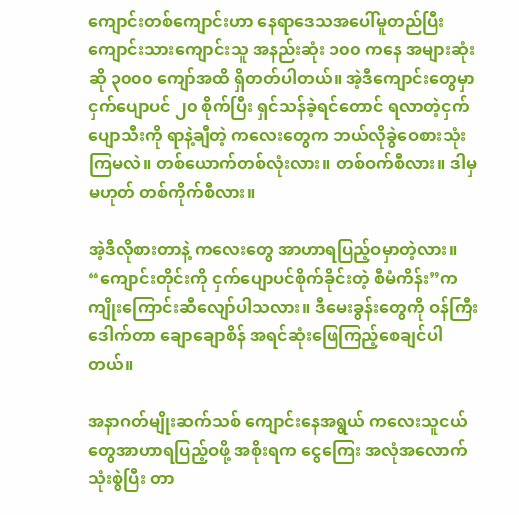ကျောင်းတစ်ကျောင်းဟာ နေရာဒေသအပေါ်မူတည်ပြီး ကျောင်းသားကျောင်းသူ အနည်းဆုံး ၁၀၀ ကနေ အများဆုံးဆို ၃၀၀၀ ကျော်အထိ ရှိတတ်ပါတယ်။ အဲ့ဒီကျောင်းတွေမှာ ငှက်ပျောပင် ၂၀ စိုက်ပြီး ရှင်သန်ခဲ့ရင်တောင် ရလာတဲ့ငှက်ပျောသီးကို ရာနဲ့ချီတဲ့ ကလေးတွေက ဘယ်လိုခွဲဝေစားသုံးကြမလဲ။ တစ်ယောက်တစ်လုံးလား။ တစ်ဝက်စီလား။ ဒါမှမဟုတ် တစ်ကိုက်စီလား။

အဲ့ဒီလိုစားတာနဲ့ ကလေးတွေ အာဟာရပြည့်ဝမှာတဲ့လား။ “ကျောင်းတိုင်းကို ငှက်ပျောပင်စိုက်ခိုင်းတဲ့ စီမံကိန်း”က ကျိုးကြောင်းဆီလျော်ပါသလား။ ဒီမေးခွန်းတွေကို ဝန်ကြီးဒေါက်တာ ချောချောစိန် အရင်ဆုံးဖြေကြည့်စေချင်ပါတယ်။

အနာဂတ်မျိုးဆက်သစ် ကျောင်းနေအရွယ် ကလေးသူငယ်တွေအာဟာရပြည့်ဝဖို့ အစိုးရက ငွေကြေး အလုံအလောက်သုံးစွဲပြီး တာ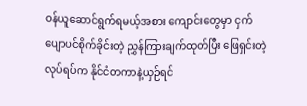ဝန်ယူဆောင်ရွက်ရမယ့်အစား ကျောင်းတွေမှာ ငှက်ပျောပင်စိုက်ခိုင်းတဲ့ ညွှန်ကြားချက်ထုတ်ပြီး ဖြေရှင်းတဲ့လုပ်ရပ်က နိုင်ငံတကာနဲ့ယှဉ်ရင်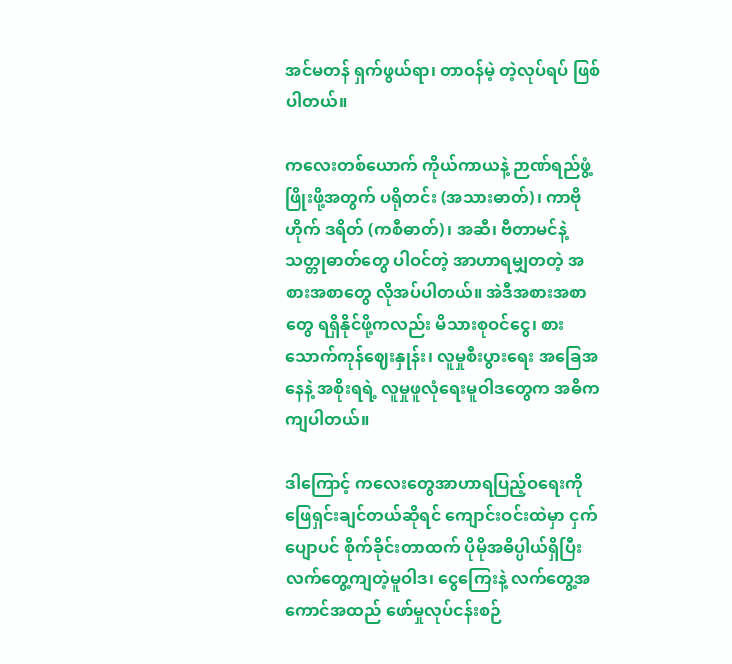အင်မတန် ရှက်ဖွယ်ရာ၊ တာဝန်မဲ့ တဲ့လုပ်ရပ် ဖြစ်ပါတယ်။

ကလေးတစ်ယောက် ကိုယ်ကာယနဲ့ ဉာဏ်ရည်ဖွံ့ဖြိုးဖို့အတွက် ပရိုတင်း (အသားဓာတ်)၊ ကာဗိုဟိုက် ဒရိတ် (ကစီဓာတ်)၊ အဆီ၊ ဗီတာမင်နဲ့ သတ္တုဓာတ်တွေ ပါဝင်တဲ့ အာဟာရမျှတတဲ့ အစားအစာတွေ လိုအပ်ပါတယ်။ အဲဒီအစားအစာတွေ ရရှိနိုင်ဖို့ကလည်း မိသားစုဝင်ငွေ၊ စားသောက်ကုန်ဈေးနှုန်း၊ လူမှုစီးပွားရေး အခြေအနေနဲ့ အစိုးရရဲ့ လူမှုဖူလုံရေးမူဝါဒတွေက အဓိကကျပါတယ်။

ဒါကြောင့် ကလေးတွေအာဟာရပြည့်ဝရေးကို ဖြေရှင်းချင်တယ်ဆိုရင် ကျောင်းဝင်းထဲမှာ ငှက်ပျောပင် စိုက်ခိုင်းတာထက် ပိုမိုအဓိပ္ပါယ်ရှိပြီး လက်တွေ့ကျတဲ့မူဝါဒ၊ ငွေကြေးနဲ့ လက်တွေ့အကောင်အထည် ဖော်မှုလုပ်ငန်းစဉ်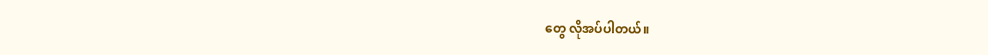တွေ လိုအပ်ပါတယ်။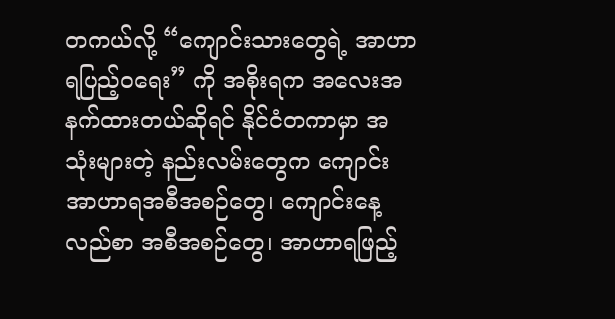တကယ်လို့ “ကျောင်းသားတွေရဲ့ အာဟာရပြည့်ဝရေး” ကို အစိုးရက အလေးအနက်ထားတယ်ဆိုရင် နိုင်ငံတကာမှာ အသုံးများတဲ့ နည်းလမ်းတွေက ကျောင်းအာဟာရအစီအစဉ်တွေ၊ ကျောင်းနေ့လည်စာ အစီအစဉ်တွေ၊ အာဟာရဖြည့်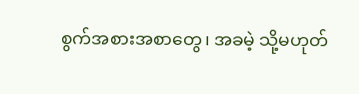စွက်အစားအစာတွေ၊ အခမဲ့ သို့မဟုတ်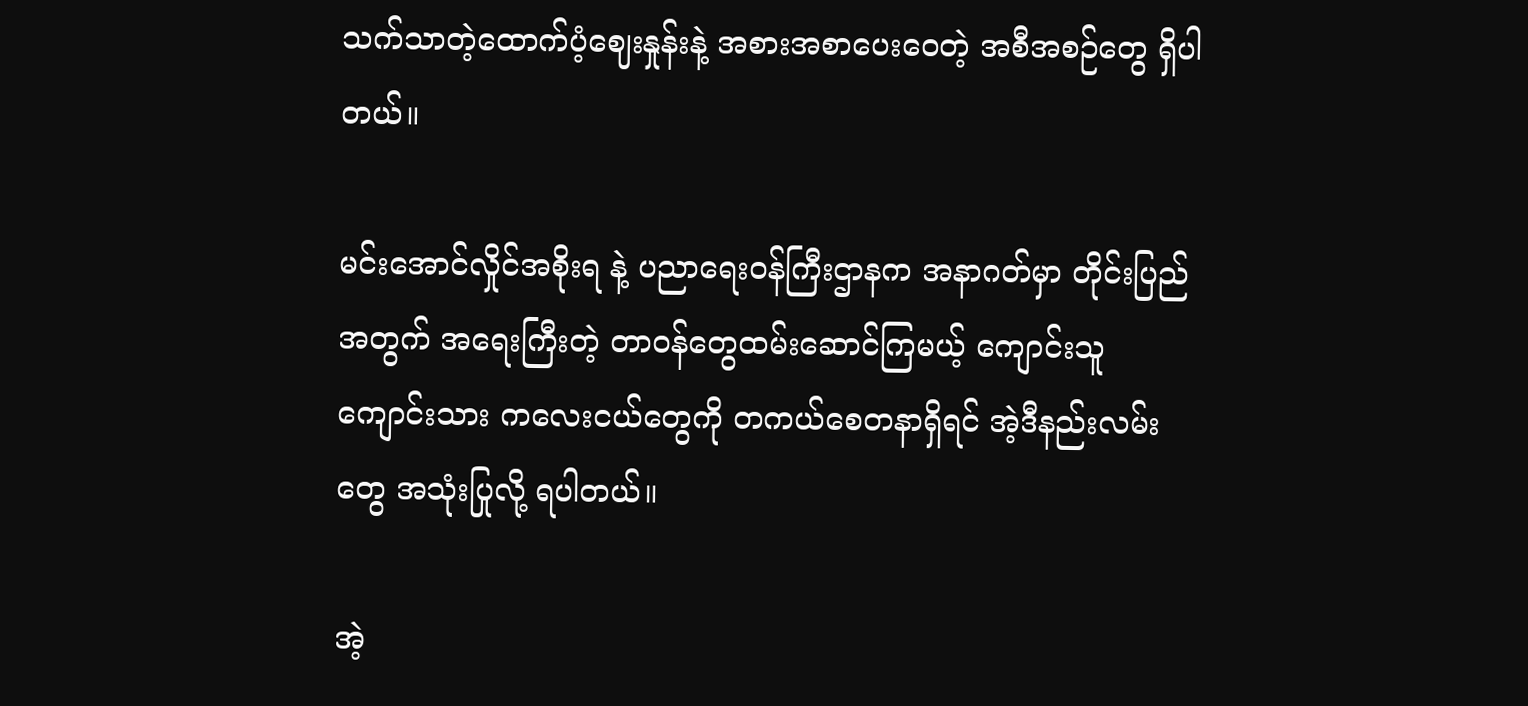သက်သာတဲ့ထောက်ပံ့ဈေးနှုန်းနဲ့ အစားအစာပေးဝေတဲ့ အစီအစဉ်တွေ ရှိပါတယ်။

မင်းအောင်လှိုင်အစိုးရ နဲ့ ပညာရေးဝန်ကြီးဌာနက အနာဂတ်မှာ တိုင်းပြည်အတွက် အရေးကြီးတဲ့ တာဝန်တွေထမ်းဆောင်ကြမယ့် ကျောင်းသူကျောင်းသား ကလေးငယ်တွေကို တကယ်စေတနာရှိရင် အဲ့ဒီနည်းလမ်းတွေ အသုံးပြုလို့ ရပါတယ်။

အဲ့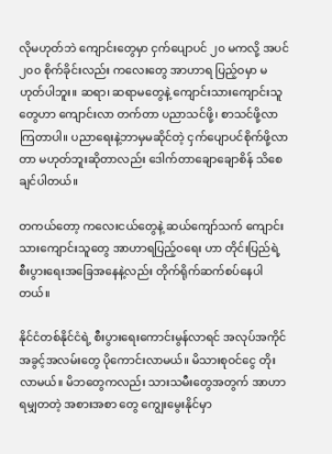လိုမဟုတ်ဘဲ ကျောင်းတွေမှာ ငှက်ပျောပင် ၂၀ မကလို့ အပင် ၂၀၀ စိုက်ခိုင်းလည်း ကလေးတွေ အာဟာရ ပြည့်ဝမှာ မဟုတ်ပါဘူး။ ဆရာ၊ ဆရာမတွေနဲ့ ကျောင်းသားကျောင်းသူတွေဟာ ကျောင်းလာ တက်တာ ပညာသင်ဖို့၊ စာသင်ဖို့လာကြတာပါ။ ပညာရေးနဲ့ဘာမှမဆိုင်တဲ့ ငှက်ပျောပင်စိုက်ဖို့လာတာ မဟုတ်ဘူးဆိုတာလည်း ဒေါက်တာချောချောစိန် သိစေချင်ပါတယ်။

တကယ်တော့ ကလေးငယ်တွေနဲ့ ဆယ်ကျော်သက် ကျောင်းသားကျောင်းသူတွေ အာဟာရပြည့်ဝရေး ဟာ တိုင်းပြည်ရဲ့ စီးပွားရေးအခြေအနေနဲ့လည်း တိုက်ရိုက်ဆက်စပ်နေပါတယ်။

နိုင်ငံတစ်နိုင်ငံရဲ့ စီးပွားရေးကောင်းမွန်လာရင် အလုပ်အကိုင်အခွင့်အလမ်းတွေ ပိုကောင်းလာမယ်။ မိသားစုဝင်ငွေ တိုးလာမယ်။ မိဘတွေကလည်း သားသမီးတွေအတွက် အာဟာရမျှတတဲ့ အစားအစာ တွေ ကျွေးမွေးနိုင်မှာ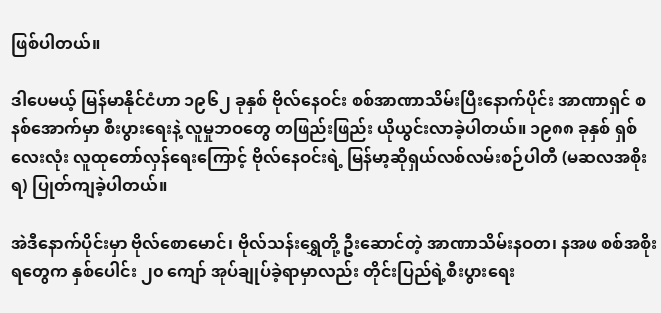ဖြစ်ပါတယ်။

ဒါပေမယ့် မြန်မာနိုင်ငံဟာ ၁၉၆၂ ခုနှစ် ဗိုလ်နေဝင်း စစ်အာဏာသိမ်းပြီးနောက်ပိုင်း အာဏာရှင် စနစ်အောက်မှာ စီးပွားရေးနဲ့ လူမှုဘဝတွေ တဖြည်းဖြည်း ယိုယွင်းလာခဲ့ပါတယ်။ ၁၉၈၈ ခုနှစ် ရှစ်လေးလုံး လူထုတော်လှန်ရေးကြောင့် ဗိုလ်နေဝင်းရဲ့ မြန်မာ့ဆိုရှယ်လစ်လမ်းစဉ်ပါတီ (မဆလအစိုးရ) ပြုတ်ကျခဲ့ပါတယ်။

အဲဒီနောက်ပိုင်းမှာ ဗိုလ်စောမောင်၊ ဗိုလ်သန်းရွှေတို့ ဦးဆောင်တဲ့ အာဏာသိမ်းနဝတ၊ နအဖ စစ်အစိုးရတွေက နှစ်ပေါင်း ၂၀ ကျော် အုပ်ချုပ်ခဲ့ရာမှာလည်း တိုင်းပြည်ရဲ့စီးပွားရေး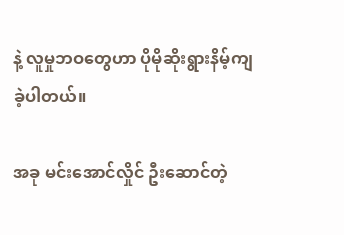နဲ့ လူမှုဘဝတွေဟာ ပိုမိုဆိုးရွားနိမ့်ကျခဲ့ပါတယ်။

အခု မင်းအောင်လှိုင် ဦးဆောင်တဲ့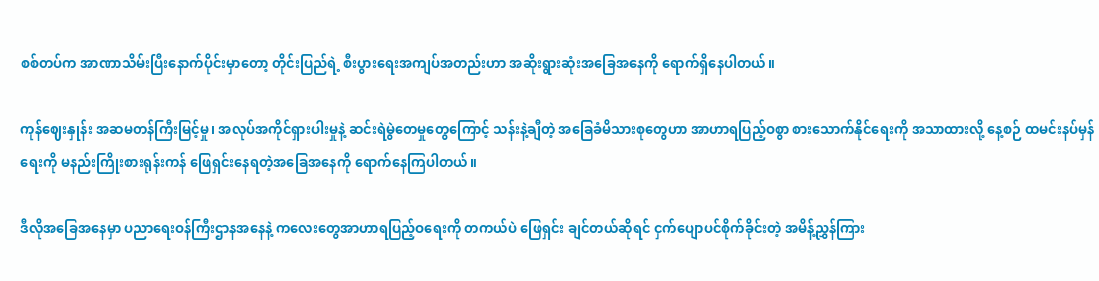စစ်တပ်က အာဏာသိမ်းပြီးနောက်ပိုင်းမှာတော့ တိုင်းပြည်ရဲ့ စီးပွားရေးအကျပ်အတည်းဟာ အဆိုးရွားဆုံးအခြေအနေကို ရောက်ရှိနေပါတယ်။

ကုန်ဈေးနှုန်း အဆမတန်ကြီးမြင့်မှု၊ အလုပ်အကိုင်ရှားပါးမှုနဲ့ ဆင်းရဲမွဲတေမှုတွေကြောင့် သန်းနဲ့ချီတဲ့ အခြေခံမိသားစုတွေဟာ အာဟာရပြည့်ဝစွာ စားသောက်နိုင်ရေးကို အသာထားလို့ နေ့စဉ် ထမင်းနပ်မှန်ရေးကို မနည်းကြိုးစားရုန်းကန် ဖြေရှင်းနေရတဲ့အခြေအနေကို ရောက်နေကြပါတယ်။

ဒီလိုအခြေအနေမှာ ပညာရေးဝန်ကြီးဌာနအနေနဲ့ ကလေးတွေအာဟာရပြည့်ဝရေးကို တကယ်ပဲ ဖြေရှင်း ချင်တယ်ဆိုရင် ငှက်ပျောပင်စိုက်ခိုင်းတဲ့ အမိန့်ညွှန်ကြား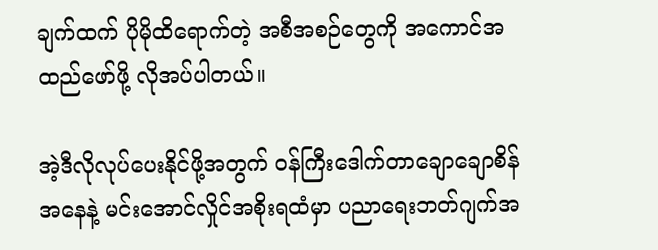ချက်ထက် ပိုမိုထိရောက်တဲ့ အစီအစဉ်တွေကို အကောင်အထည်ဖော်ဖို့ လိုအပ်ပါတယ်။

အဲ့ဒီလိုလုပ်ပေးနိုင်ဖို့အတွက် ဝန်ကြီးဒေါက်တာချောချောစိန်အနေနဲ့ မင်းအောင်လှိုင်အစိုးရထံမှာ ပညာရေးဘတ်ဂျက်အ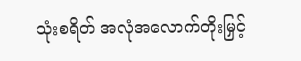သုံးစရိတ် အလုံအလောက်တိုးမြှင့်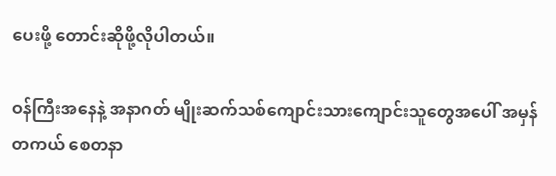ပေးဖို့ တောင်းဆိုဖို့လိုပါတယ်။

ဝန်ကြီးအနေနဲ့ အနာဂတ် မျိုးဆက်သစ်ကျောင်းသားကျောင်းသူတွေအပေါ် အမှန်တကယ် စေတနာ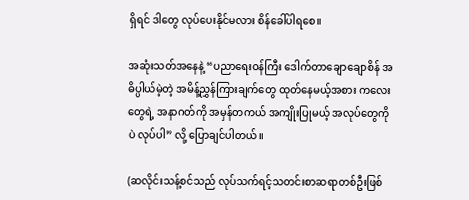ရှိရင် ဒါတွေ လုပ်ပေးနိုင်မလား စိန်ခေါ်ပါရစေ။

အဆုံးသတ်အနေနဲ့ “ပညာရေးဝန်ကြီး ဒေါက်တာချောချောစိန် အဓိပ္ပါယ်မဲ့တဲ့ အမိန့်ညွှန်ကြားချက်တွေ ထုတ်နေမယ့်အစား ကလေးတွေရဲ့ အနာဂတ်ကို အမှန်တကယ် အကျိုးပြုမယ့် အလုပ်တွေကိုပဲ လုပ်ပါ” လို့ ပြောချင်ပါတယ်။

(ဆလိုင်းသန့်စင်သည် လုပ်သက်ရင့်သတင်းစာဆရာတစ်ဦးဖြစ်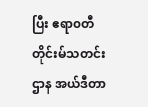ပြီး ဧရာ၀တီတိုင်းမ်သတင်းဌာန အယ်ဒီတာ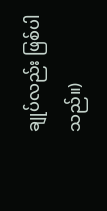ချုပ်လည်း ဖြစ်ပါသည်။)